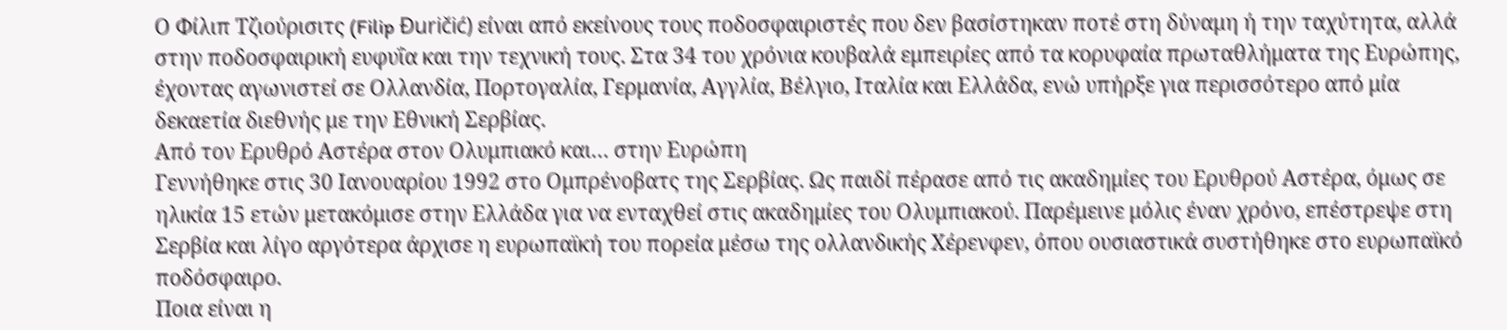Ο Φίλιπ Τζιούρισιτς (Filip Đuričić) είναι από εκείνους τους ποδοσφαιριστές που δεν βασίστηκαν ποτέ στη δύναμη ή την ταχύτητα, αλλά στην ποδοσφαιρική ευφυΐα και την τεχνική τους. Στα 34 του χρόνια κουβαλά εμπειρίες από τα κορυφαία πρωταθλήματα της Ευρώπης, έχοντας αγωνιστεί σε Ολλανδία, Πορτογαλία, Γερμανία, Αγγλία, Βέλγιο, Ιταλία και Ελλάδα, ενώ υπήρξε για περισσότερο από μία δεκαετία διεθνής με την Εθνική Σερβίας.
Από τον Ερυθρό Αστέρα στον Ολυμπιακό και… στην Ευρώπη
Γεννήθηκε στις 30 Ιανουαρίου 1992 στο Ομπρένοβατς της Σερβίας. Ως παιδί πέρασε από τις ακαδημίες του Ερυθρού Αστέρα, όμως σε ηλικία 15 ετών μετακόμισε στην Ελλάδα για να ενταχθεί στις ακαδημίες του Ολυμπιακού. Παρέμεινε μόλις έναν χρόνο, επέστρεψε στη Σερβία και λίγο αργότερα άρχισε η ευρωπαϊκή του πορεία μέσω της ολλανδικής Χέρενφεν, όπου ουσιαστικά συστήθηκε στο ευρωπαϊκό ποδόσφαιρο.
Ποια είναι η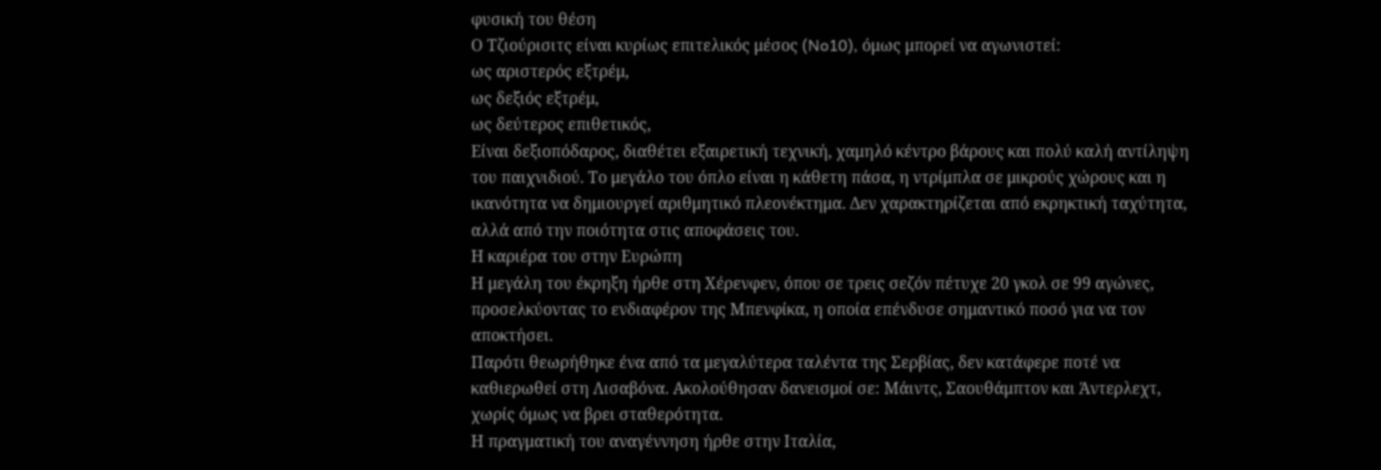φυσική του θέση
Ο Τζιούρισιτς είναι κυρίως επιτελικός μέσος (No10), όμως μπορεί να αγωνιστεί:
ως αριστερός εξτρέμ,
ως δεξιός εξτρέμ,
ως δεύτερος επιθετικός,
Είναι δεξιοπόδαρος, διαθέτει εξαιρετική τεχνική, χαμηλό κέντρο βάρους και πολύ καλή αντίληψη του παιχνιδιού. Το μεγάλο του όπλο είναι η κάθετη πάσα, η ντρίμπλα σε μικρούς χώρους και η ικανότητα να δημιουργεί αριθμητικό πλεονέκτημα. Δεν χαρακτηρίζεται από εκρηκτική ταχύτητα, αλλά από την ποιότητα στις αποφάσεις του.
Η καριέρα του στην Ευρώπη
Η μεγάλη του έκρηξη ήρθε στη Χέρενφεν, όπου σε τρεις σεζόν πέτυχε 20 γκολ σε 99 αγώνες, προσελκύοντας το ενδιαφέρον της Μπενφίκα, η οποία επένδυσε σημαντικό ποσό για να τον αποκτήσει.
Παρότι θεωρήθηκε ένα από τα μεγαλύτερα ταλέντα της Σερβίας, δεν κατάφερε ποτέ να καθιερωθεί στη Λισαβόνα. Ακολούθησαν δανεισμοί σε: Μάιντς, Σαουθάμπτον και Άντερλεχτ, χωρίς όμως να βρει σταθερότητα.
Η πραγματική του αναγέννηση ήρθε στην Ιταλία,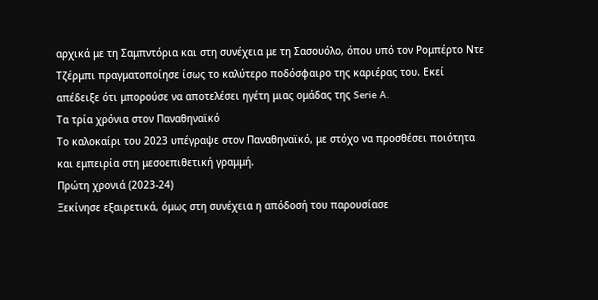αρχικά με τη Σαμπντόρια και στη συνέχεια με τη Σασουόλο, όπου υπό τον Ρομπέρτο Ντε Τζέρμπι πραγματοποίησε ίσως το καλύτερο ποδόσφαιρο της καριέρας του. Εκεί απέδειξε ότι μπορούσε να αποτελέσει ηγέτη μιας ομάδας της Serie A.
Τα τρία χρόνια στον Παναθηναϊκό
Το καλοκαίρι του 2023 υπέγραψε στον Παναθηναϊκό, με στόχο να προσθέσει ποιότητα και εμπειρία στη μεσοεπιθετική γραμμή.
Πρώτη χρονιά (2023-24)
Ξεκίνησε εξαιρετικά, όμως στη συνέχεια η απόδοσή του παρουσίασε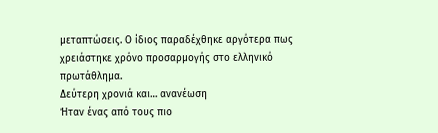μεταπτώσεις. Ο ίδιος παραδέχθηκε αργότερα πως χρειάστηκε χρόνο προσαρμογής στο ελληνικό πρωτάθλημα.
Δεύτερη χρονιά και… ανανέωση
Ήταν ένας από τους πιο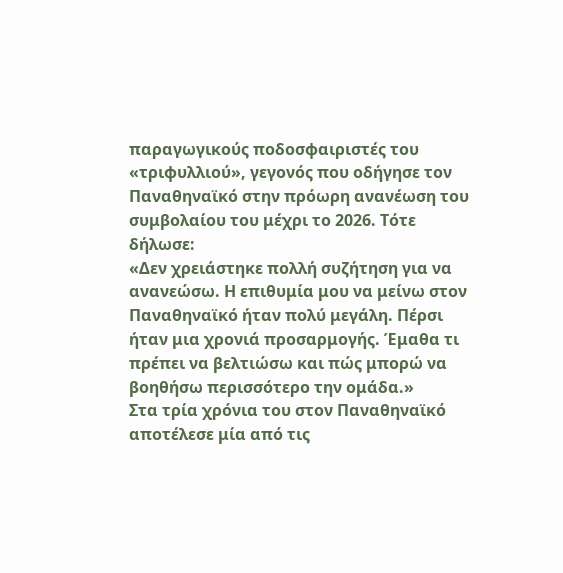παραγωγικούς ποδοσφαιριστές του «τριφυλλιού», γεγονός που οδήγησε τον Παναθηναϊκό στην πρόωρη ανανέωση του συμβολαίου του μέχρι το 2026. Τότε δήλωσε:
«Δεν χρειάστηκε πολλή συζήτηση για να ανανεώσω. Η επιθυμία μου να μείνω στον Παναθηναϊκό ήταν πολύ μεγάλη. Πέρσι ήταν μια χρονιά προσαρμογής. Έμαθα τι πρέπει να βελτιώσω και πώς μπορώ να βοηθήσω περισσότερο την ομάδα.»
Στα τρία χρόνια του στον Παναθηναϊκό αποτέλεσε μία από τις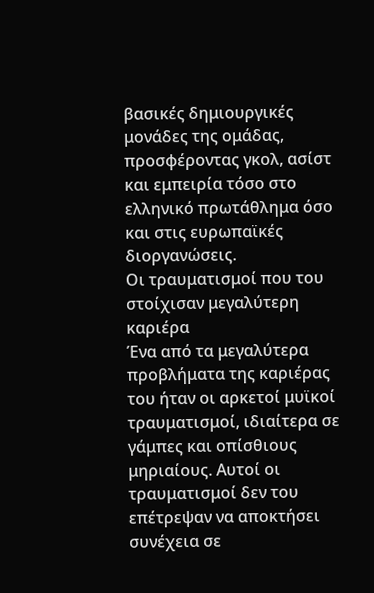βασικές δημιουργικές μονάδες της ομάδας, προσφέροντας γκολ, ασίστ και εμπειρία τόσο στο ελληνικό πρωτάθλημα όσο και στις ευρωπαϊκές διοργανώσεις.
Οι τραυματισμοί που του στοίχισαν μεγαλύτερη καριέρα
Ένα από τα μεγαλύτερα προβλήματα της καριέρας του ήταν οι αρκετοί μυϊκοί τραυματισμοί, ιδιαίτερα σε γάμπες και οπίσθιους μηριαίους. Αυτοί οι τραυματισμοί δεν του επέτρεψαν να αποκτήσει συνέχεια σε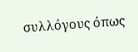συλλόγους όπως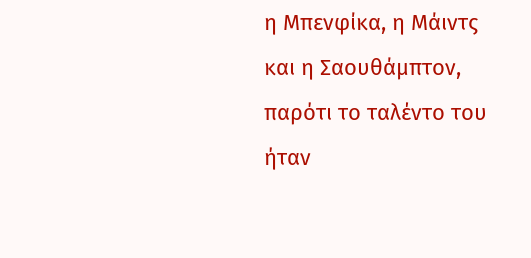η Μπενφίκα, η Μάιντς και η Σαουθάμπτον, παρότι το ταλέντο του ήταν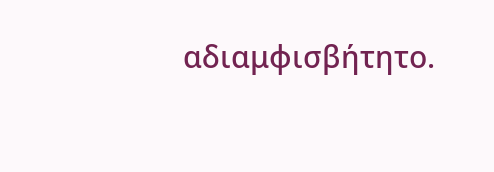αδιαμφισβήτητο.